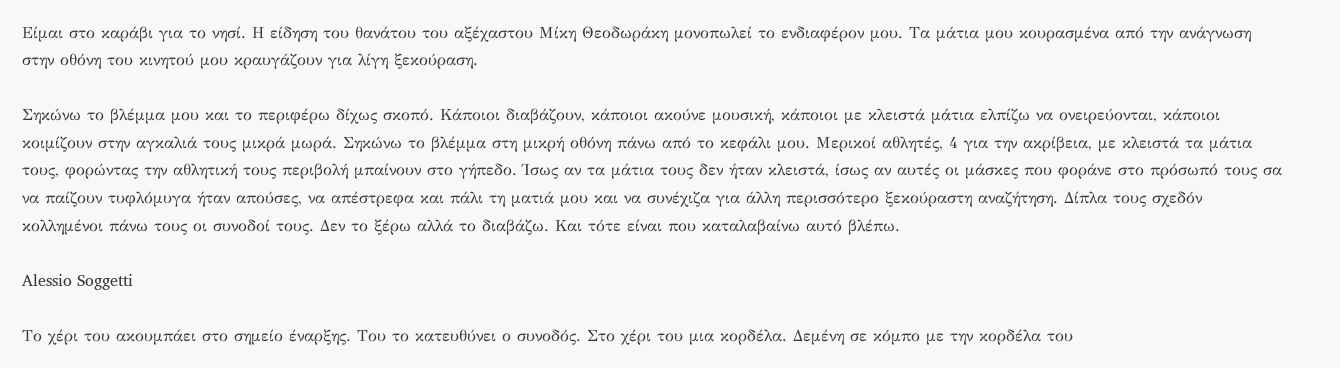Είμαι στο καράβι για το νησί. Η είδηση του θανάτου του αξέχαστου Μίκη Θεοδωράκη μονοπωλεί το ενδιαφέρον μου. Τα μάτια μου κουρασμένα από την ανάγνωση στην οθόνη του κινητού μου κραυγάζουν για λίγη ξεκούραση.

Σηκώνω το βλέμμα μου και το περιφέρω δίχως σκοπό. Κάποιοι διαβάζουν, κάποιοι ακούνε μουσική, κάποιοι με κλειστά μάτια ελπίζω να ονειρεύονται, κάποιοι κοιμίζουν στην αγκαλιά τους μικρά μωρά. Σηκώνω το βλέμμα στη μικρή οθόνη πάνω από το κεφάλι μου. Μερικοί αθλητές, 4 για την ακρίβεια, με κλειστά τα μάτια τους, φορώντας την αθλητική τους περιβολή μπαίνουν στο γήπεδο. Ίσως αν τα μάτια τους δεν ήταν κλειστά, ίσως αν αυτές οι μάσκες που φοράνε στο πρόσωπό τους σα να παίζουν τυφλόμυγα ήταν απούσες, να απέστρεφα και πάλι τη ματιά μου και να συνέχιζα για άλλη περισσότερο ξεκούραστη αναζήτηση. Δίπλα τους σχεδόν κολλημένοι πάνω τους οι συνοδοί τους. Δεν το ξέρω αλλά το διαβάζω. Και τότε είναι που καταλαβαίνω αυτό βλέπω.

Alessio Soggetti

Το χέρι του ακουμπάει στο σημείο έναρξης. Του το κατευθύνει ο συνοδός. Στο χέρι του μια κορδέλα. Δεμένη σε κόμπο με την κορδέλα του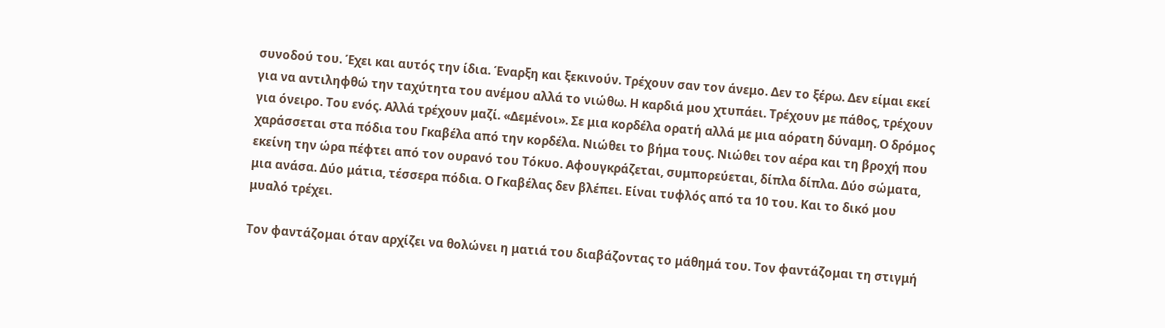συνοδού του. Έχει και αυτός την ίδια. Έναρξη και ξεκινούν. Τρέχουν σαν τον άνεμο. Δεν το ξέρω. Δεν είμαι εκεί για να αντιληφθώ την ταχύτητα του ανέμου αλλά το νιώθω. Η καρδιά μου χτυπάει. Τρέχουν με πάθος, τρέχουν για όνειρο. Του ενός. Αλλά τρέχουν μαζί. «Δεμένοι». Σε μια κορδέλα ορατή αλλά με μια αόρατη δύναμη. Ο δρόμος χαράσσεται στα πόδια του Γκαβέλα από την κορδέλα. Νιώθει το βήμα τους. Νιώθει τον αέρα και τη βροχή που εκείνη την ώρα πέφτει από τον ουρανό του Τόκυο. Αφουγκράζεται, συμπορεύεται, δίπλα δίπλα. Δύο σώματα, μια ανάσα. Δύο μάτια, τέσσερα πόδια. Ο Γκαβέλας δεν βλέπει. Είναι τυφλός από τα 10 του. Και το δικό μου μυαλό τρέχει.

Τον φαντάζομαι όταν αρχίζει να θολώνει η ματιά του διαβάζοντας το μάθημά του. Τον φαντάζομαι τη στιγμή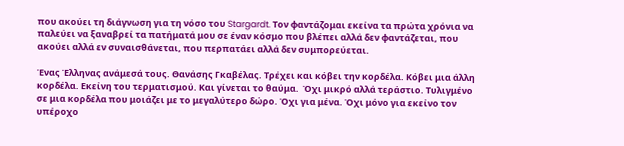που ακούει τη διάγνωση για τη νόσο του Stargardt. Τον φαντάζομαι εκείνα τα πρώτα χρόνια να παλεύει να ξαναβρεί τα πατήματά μου σε έναν κόσμο που βλέπει αλλά δεν φαντάζεται, που ακούει αλλά εν συναισθάνεται, που περπατάει αλλά δεν συμπορεύεται.

Ένας Έλληνας ανάμεσά τους. Θανάσης Γκαβέλας. Τρέχει και κόβει την κορδέλα. Κόβει μια άλλη κορδέλα. Εκείνη του τερματισμού. Και γίνεται το θαύμα.  Όχι μικρό αλλά τεράστιο. Τυλιγμένο σε μια κορδέλα που μοιάζει με το μεγαλύτερο δώρο. Όχι για μένα. Όχι μόνο για εκείνο τον υπέροχο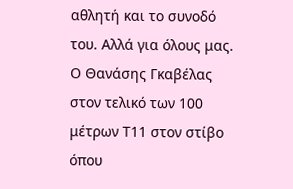αθλητή και το συνοδό του. Αλλά για όλους μας. Ο Θανάσης Γκαβέλας στον τελικό των 100 μέτρων Τ11 στον στίβο όπου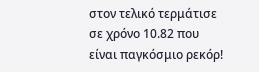στον τελικό τερμάτισε σε χρόνο 10.82 που είναι παγκόσμιο ρεκόρ!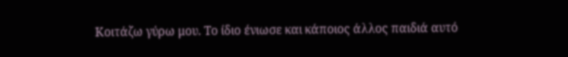Κοιτάζω γύρω μου. Το ίδιο ένιωσε και κάποιος άλλος παιδιά αυτό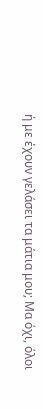ή με έχουν γελάσει τα μάτια μου; Μα όχι, όλοι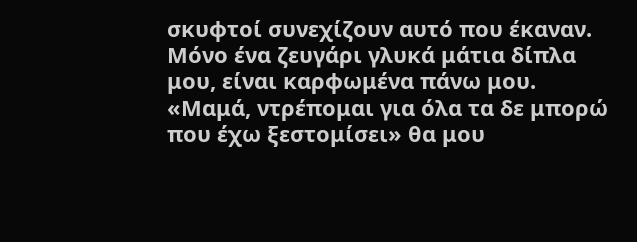σκυφτοί συνεχίζουν αυτό που έκαναν. Μόνο ένα ζευγάρι γλυκά μάτια δίπλα μου, είναι καρφωμένα πάνω μου. «Μαμά, ντρέπομαι για όλα τα δε μπορώ που έχω ξεστομίσει» θα μου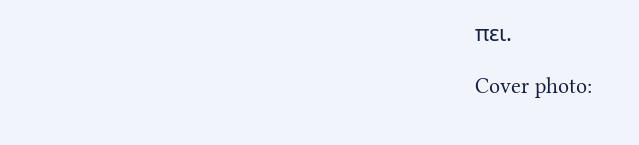πει.

Cover photo: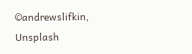©andrewslifkin, Unsplash